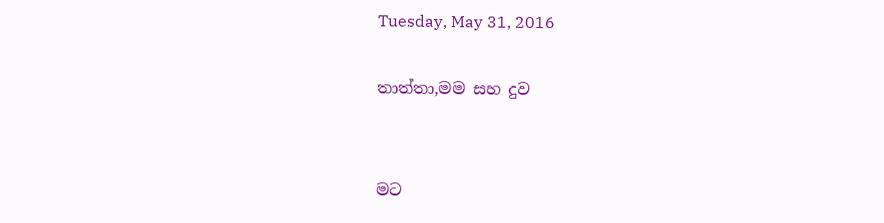Tuesday, May 31, 2016

තාත්තා,මම සහ දුව


මට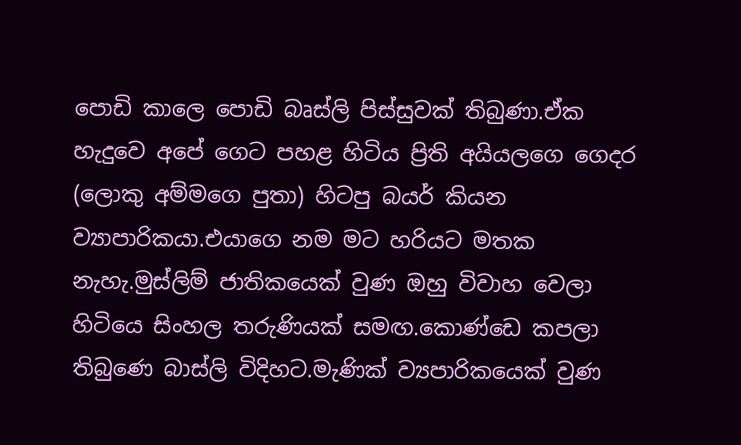පොඩි කාලෙ පොඩි බෘස්ලි පිස්සුවක් තිබුණා.ඒක හැදුවෙ අපේ ගෙට පහළ හිටිය ප්‍රිති අයියලගෙ ගෙදර (ලොකු අම්මගෙ පුතා) හිටපු බයර් කියන ව්‍යාපාරිකයා.එයාගෙ නම මට හරියට මතක නැහැ.මුස්ලිම් ජාතිකයෙක් වුණ ඔහු විවාහ වෙලා හිටියෙ සිංහල තරුණියක් සමඟ.කොණ්ඩෙ කපලා තිබුණෙ බාස්ලි විදිහට.මැණික් ව්‍යපාරිකයෙක් වුණ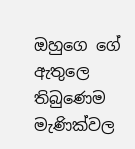ඔහුගෙ ගේ ඇතුලෙ තිබුණෙම මැණික්වල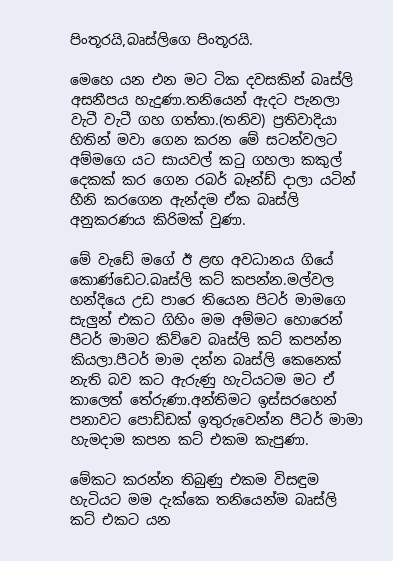පිංතූරයි,බෘස්ලිගෙ පිංතූරයි.

මෙහෙ යන එන මට ටික දවසකින් බෘස්ලි අසනීපය හැදුණා.තනියෙන් ඇදට පැනලා වැටී වැටී ගහ ගත්තා.(තනිව) ප්‍රතිවාදියා හිතින් මවා ගෙන කරන මේ සටන්වලට අම්මගෙ යට සායවල් කටු ගහලා කකුල් දෙකක් කර ගෙන රබර් බෑන්ඩ් දාලා යටින් හීනි කරගෙන ඇන්දම ඒක බෘස්ලි අනුකරණය කිරිමක් වුණා.

මේ වැඩේ මගේ ඊ ළඟ අවධානය ගියේ  කොණ්ඩෙට.බෘස්ලි කට් කපන්න.මල්වල හන්දියෙ උඩ පාරෙ තියෙන පිටර් මාමගෙ සැලුන් එකට ගිහිං මම අම්මට හොරෙන් පීටර් මාමට කිව්වෙ බෘස්ලි කට් කපන්න කියලා.පීටර් මාම දන්න බෘස්ලි කෙනෙක් නැති බව කට ඇරුණු හැටියටම මට ඒ කාලෙත් තේරුණා.අන්තිමට ඉස්සරහෙන් පනාවට පොඩ්ඩක් ඉතුරුවෙන්න පීටර් මාමා හැමදාම කපන කට් එකම කැපුණා.

මේකට කරන්න තිබුණු එකම විසඳුම හැටියට මම දැක්කෙ තනියෙන්ම බෘස්ලි කට් එකට යන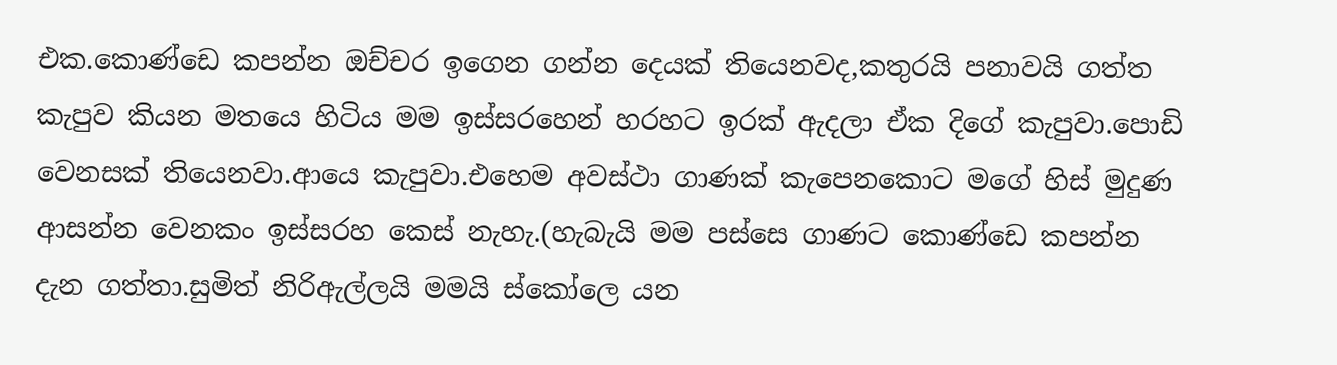එක.කොණ්ඩෙ කපන්න ඔච්චර ඉගෙන ගන්න දෙයක් තියෙනවද,කතුරයි පනාවයි ගත්ත කැපුව කියන මතයෙ හිටිය මම ඉස්සරහෙන් හරහට ඉරක් ඇදලා ඒක දිගේ කැපුවා.පොඩි වෙනසක් තියෙනවා.ආයෙ කැපුවා.එහෙම අවස්ථා ගාණක් කැපෙනකොට මගේ හිස් මුදුණ ආසන්න වෙනකං ඉස්සරහ කෙස් නැහැ.(හැබැයි මම පස්සෙ ගාණට කොණ්ඩෙ කපන්න දැන ගත්තා.සුමිත් නිරිඇල්ලයි මමයි ස්කෝලෙ යන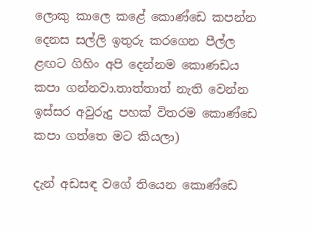ලොකු කාලෙ කළේ කොණ්ඩෙ කපන්න දෙනස සල්ලි ඉතුරු කරගෙන පීල්ල ළඟට ගිහිං අපි දෙන්නම කොණඩය කපා ගන්නවා.තාත්තාත් නැති වෙන්න ඉස්සර අවුරුදු පහක් විතරම කොණ්ඩෙ කපා ගත්තෙ මට කියලා)

දැන් අඩසඳ වගේ තියෙන කොණ්ඩෙ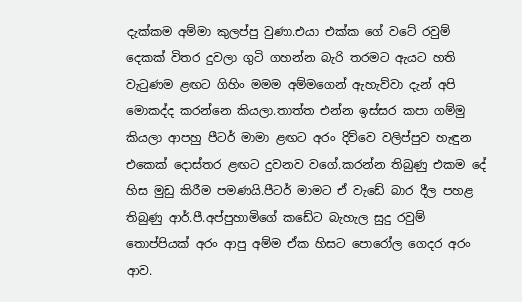දැක්කම අම්මා කුලප්පු වුණා.එයා එක්ක ගේ වටේ රවුම් දෙකක් විතර දුවලා ගුටි ගහන්න බැරි තරමට ඇයට හති වැටුණම ළඟට ගිහිං මමම අම්මගෙන් ඇහැව්වා දැන් අපි මොකද්ද කරන්නෙ කියලා.තාත්ත එන්න ඉස්සර කපා ගම්මු කියලා ආපහු පීටර් මාමා ළඟට අරං දිව්වෙ වලිප්පුව හැඳුන එකෙක් දොස්තර ළඟට දුවනව වගේ.කරන්න තිබුණු එකම දේ හිස මුඩු කිරීම පමණයි.පීටර් මාමට ඒ වැඩේ බාර දීල පහළ තිබුණු ආර්.පී.අප්පුහාමිගේ කඩේට බැහැල සුදු රවුම් තොප්පියක් අරං ආපු අම්ම ඒක හිසට පොරෝල ගෙදර අරං ආව.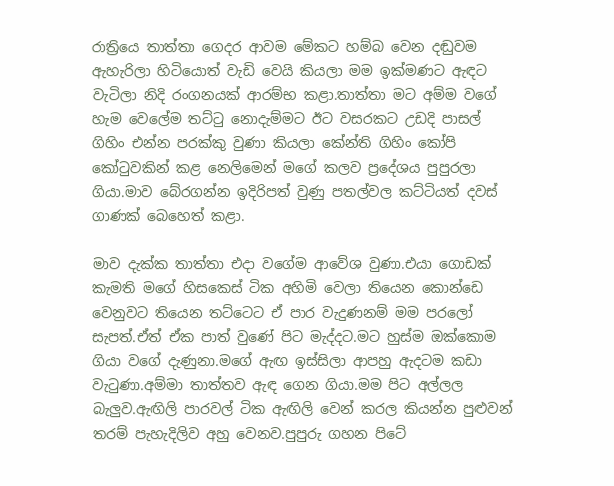රාත්‍රියෙ තාත්තා ගෙදර ආවම මේකට හම්බ වෙන දඬුවම ඇහැරිලා හිටියොත් වැඩි වෙයි කියලා මම ඉක්මණට ඇඳට වැටිලා නිදි රංගනයක් ආරම්භ කළා.තාත්තා මට අම්ම වගේ හැම වෙලේම තට්ටු නොදැම්මට ඊට වසරකට උඩදි පාසල් ගිහිං එන්න පරක්කු වුණා කියලා කේන්ති ගිහිං කෝපි කෝටුවකින් කළ නෙලිමෙන් මගේ කලව ප්‍රදේශය පුපුරලා ගියා.මාව බේරගන්න ඉදිරිපත් වුණු පතල්වල කට්ටියත් දවස් ගාණක් බෙහෙත් කළා.

මාව දැක්ක තාත්තා එදා වගේම ආවේශ වුණා.එයා ගොඩක් කැමති මගේ හිසකෙස් ටික අහිමි වෙලා තියෙන කොන්ඩෙ වෙනුවට තියෙන තට්ටෙට ඒ පාර වැදුණනම් මම පරලෝ සැපත්.ඒත් ඒක පාත් වුණේ පිට මැද්දට.මට හුස්ම ඔක්කොම ගියා වගේ දැණුනා.මගේ ඇඟ ඉස්සිලා ආපහු ඇදටම කඩා වැටුණා.අම්මා තාත්තව ඇඳ ගෙන ගියා.මම පිට අල්ලල බැලුව.ඇඟිලි පාරවල් ටික ඇඟිලි වෙන් කරල කියන්න පුළුවන් තරම් පැහැදිලිව අහු වෙනව.පුපුරු ගහන පිටේ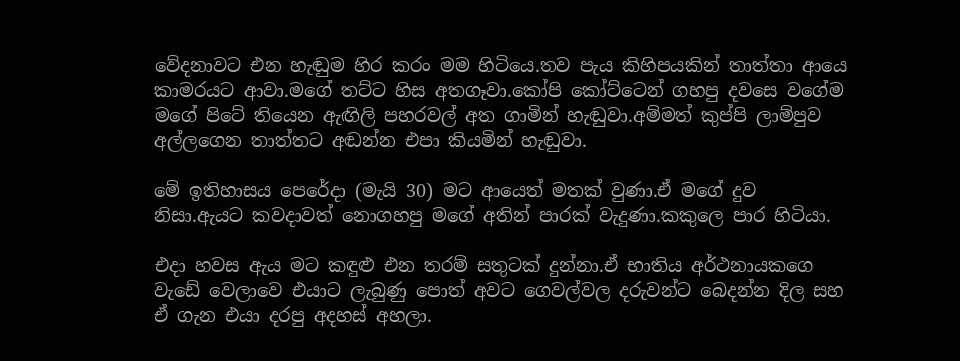වේදනාවට එන හැඬුම හිර කරං මම හිටියෙ.තව පැය කිහිපයකින් තාත්තා ආයෙ කාමරයට ආවා.මගේ තට්ට හිස අතගෑවා.කෝපි කෝට්ටෙන් ගහපු දවසෙ වගේම මගේ පිටේ තියෙන ඇඟිලි පහරවල් අත ගාමින් හැඬුවා.අම්මත් කුප්පි ලාම්පුව අල්ලගෙන තාත්තට අඬන්න එපා කියමින් හැඬුවා.

මේ ඉතිහාසය පෙරේදා (මැයි 30) මට ආයෙත් මතක් වුණා.ඒ මගේ දුව නිසා.ඇයට කවදාවත් නොගහපු මගේ අතින් පාරක් වැදුණා.කකුලෙ පාර හිටියා.

එදා හවස ඇය මට කඳුළු එන තරම් සතුටක් දුන්නා.ඒ භාතිය අර්ථනායකගෙ වැඩේ වෙලාවෙ එයාට ලැබුණු පොත් අවට ගෙවල්වල දරුවන්ට බෙදන්න දිල සහ ඒ ගැන එයා දරපු අදහස් අහලා.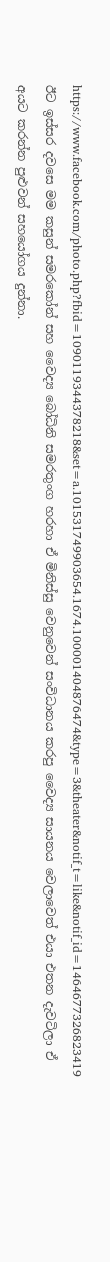https://www.facebook.com/photo.php?fbid=1090119344378218&set=a.101531749903654.1674.100001404876474&type=3&theater&notif_t=like&notif_id=1464677326823419
ඊට ඉස්සර දවසෙ මම කසුන් සමරකෝන් සහ වෛද්‍ය බෝධිනි සමරතුංග හරහා ඒ මිනිස්සු වෙනුවෙන් සංවිධානය කරපු වෛද්‍ය සායනය වෙලාවෙත් එයා එතන දැවටිලා ඒ අයට කරන්න පුළුවන් සහයෝගය දුන්නා.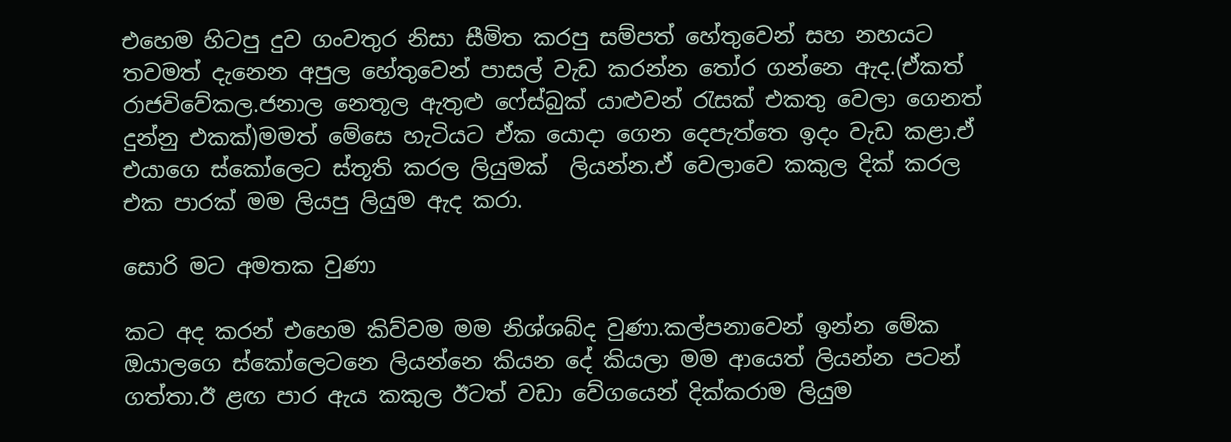එහෙම හිටපු දුව ගංවතුර නිසා සීමිත කරපු සම්පත් හේතුවෙන් සහ නහයට තවමත් දැනෙන අපුල හේතුවෙන් පාසල් වැඩ කරන්න තෝර ගන්නෙ ඇද.(ඒකත් රාජවිවේකල.ජනාල නෙතූල ඇතුළු ෆේස්බුක් යාළුවන් රැසක් එකතු වෙලා ගෙනත් දුන්නු එකක්)මමත් මේසෙ හැටියට ඒක යොදා ගෙන දෙපැත්තෙ ඉදං වැඩ කළා.ඒ එයාගෙ ස්කෝලෙට ස්තූති කරල ලියුමක්  ලියන්න.ඒ වෙලාවෙ කකුල දික් කරල එක පාරක් මම ලියපු ලියුම ඇද කරා.

සොරි මට අමතක වුණා

කට අද කරන් එහෙම කිව්වම මම නිශ්ශබ්ද වුණා.කල්පනාවෙන් ඉන්න මේක ඔයාලගෙ ස්කෝලෙටනෙ ලියන්නෙ කියන දේ කියලා මම ආයෙත් ලියන්න පටන් ගත්තා.ඊ ළඟ පාර ඇය කකුල ඊටත් වඩා වේගයෙන් දික්කරාම ලියුම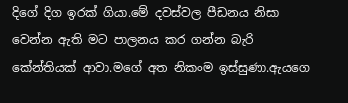දිගේ දිග ඉරක් ගියා.මේ දවස්වල පීඩනය නිසා වෙන්න ඇති මට පාලනය කර ගන්න බැරි කේන්තියක් ආවා.මගේ අත නිකංම ඉස්සුණා.ඇයගෙ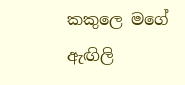කකුලෙ මගේ ඇඟිලි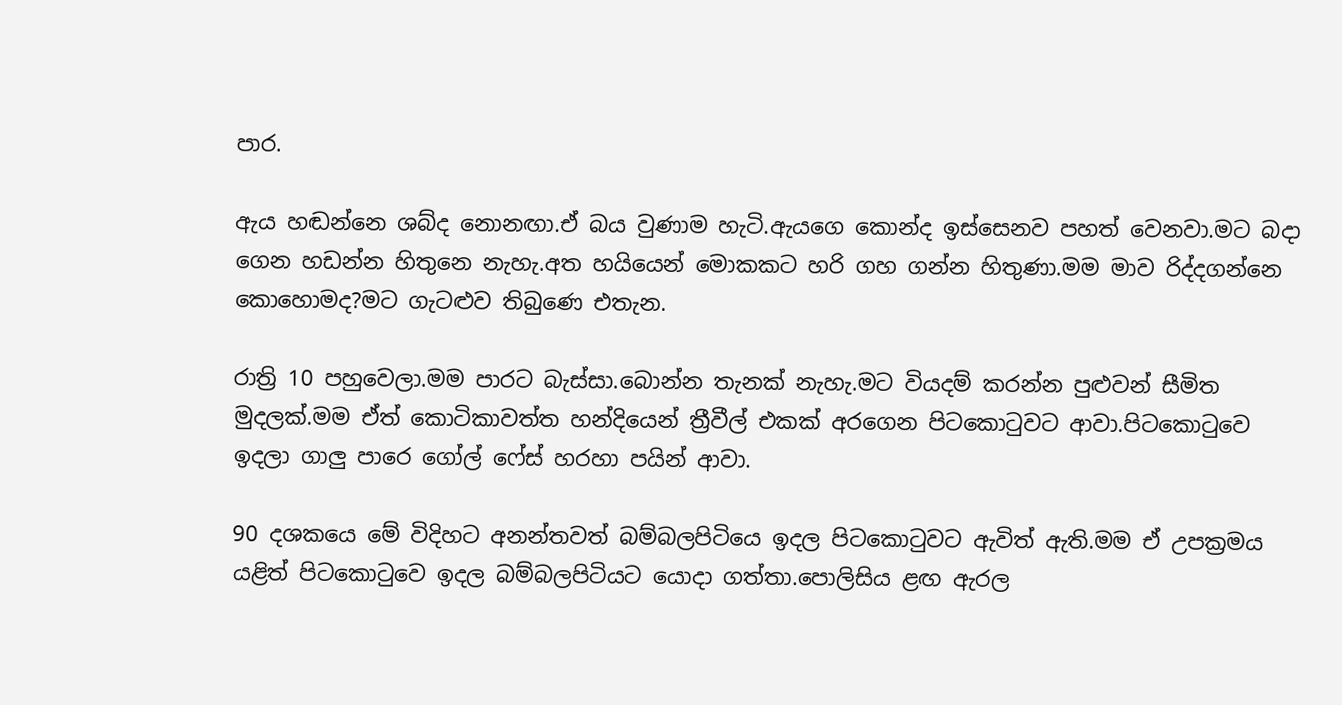පාර.

ඇය හඬන්නෙ ශබ්ද නොනඟා.ඒ බය වුණාම හැටි.ඇයගෙ කොන්ද ඉස්සෙනව පහත් වෙනවා.මට බදා ගෙන හඩන්න හිතුනෙ නැහැ.අත හයියෙන් මොකකට හරි ගහ ගන්න හිතුණා.මම මාව රිද්දගන්නෙ කොහොමද?මට ගැටළුව තිබුණෙ එතැන.

රාත්‍රි 10 පහුවෙලා.මම පාරට බැස්සා.බොන්න තැනක් නැහැ.මට වියදම් කරන්න පුළුවන් සීමිත මුදලක්.මම ඒත් කොටිකාවත්ත හන්දියෙන් ත්‍රීවීල් එකක් අරගෙන පිටකොටුවට ආවා.පිටකොටුවෙ ඉදලා ගාලු පාරෙ ගෝල් ෆේස් හරහා පයින් ආවා.

90 දශකයෙ මේ විදිහට අනන්තවත් බම්බලපිටියෙ ඉදල පිටකොටුවට ඇවිත් ඇති.මම ඒ උපක්‍රමය යළිත් පිටකොටුවෙ ඉදල බම්බලපිටියට යොදා ගත්තා.පොලිසිය ළඟ ඇරල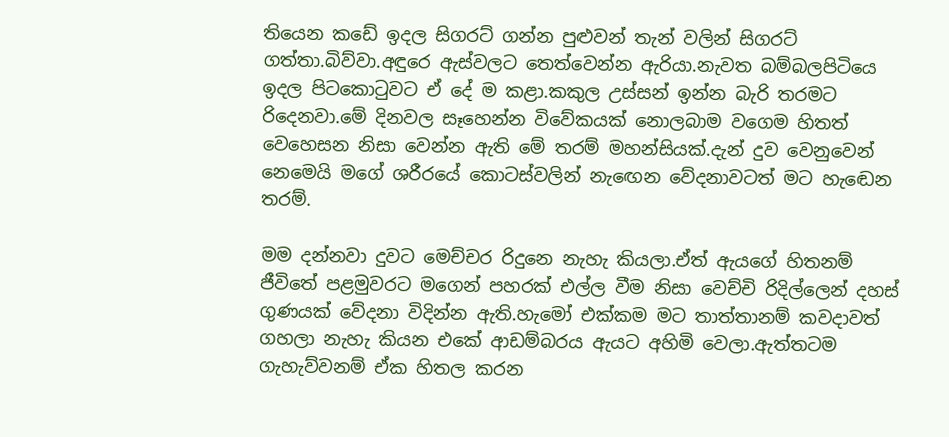තියෙන කඩේ ඉදල සිගරට් ගන්න පුළුවන් තැන් වලින් සිගරට් ගත්තා.බිව්වා.අඳුරෙ ඇස්වලට තෙත්වෙන්න ඇරියා.නැවත බම්බලපිටියෙ ඉදල පිටකොටුවට ඒ දේ ම කළා.කකුල උස්සන් ඉන්න බැරි තරමට රිදෙනවා.මේ දිනවල සෑහෙන්න විවේකයක් නොලබාම වගෙම හිතත් වෙහෙසන නිසා වෙන්න ඇති මේ තරම් මහන්සියක්.දැන් දුව වෙනුවෙන් නෙමෙයි මගේ ශරීරයේ කොටස්වලින් නැඟෙන වේදනාවටත් මට හැඬෙන තරම්.

මම දන්නවා දුවට මෙච්චර රිදුනෙ නැහැ කියලා.ඒත් ඇයගේ හිතනම් ජීවිතේ පළමුවරට මගෙන් පහරක් එල්ල වීම නිසා වෙච්චි රිදිල්ලෙන් දහස් ගුණයක් වේදනා විදින්න ඇති.හැමෝ එක්කම මට තාත්තානම් කවදාවත් ගහලා නැහැ කියන එකේ ආඩම්බරය ඇයට අහිමි වෙලා.ඇත්තටම ගැහැව්වනම් ඒක හිතල කරන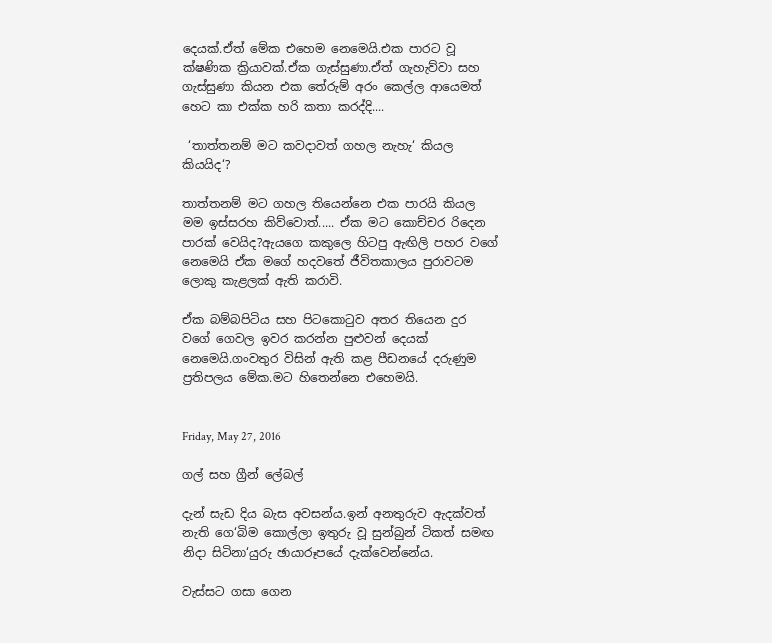දෙයක්.ඒත් මේක එහෙම නෙමෙයි.එක පාරට වූ ක්ෂණික ක්‍රියාවක්.ඒක ගැස්සුණා.ඒත් ගැහැව්වා සහ ගැස්සුණා කියන එක තේරුම් අරං කෙල්ල ආයෙමත් හෙට කා එක්ක හරි කතා කරද්දි....

 ‘තාත්තනම් මට කවදාවත් ගහල නැහැ‘ කියල කියයිද‘?

තාත්තනම් මට ගහල තියෙන්නෙ එක පාරයි කියල මම ඉස්සරහ කිව්වොත්..... ඒක මට කොච්චර රිදෙන පාරක් වෙයිද?ඇයගෙ කකුලෙ හිටපු ඇඟිලි පහර වගේ නෙමෙයි ඒක මගේ හදවතේ ජීවිතකාලය පුරාවටම ලොකු කැළලක් ඇති කරාවි.

ඒක බම්බපිටිය සහ පිටකොටුව අතර තියෙන දුර වගේ ගෙවල ඉවර කරන්න පුළුවන් දෙයක් නෙමෙයි.ගංවතුර විසින් ඇති කළ පීඩනයේ දරුණුම ප්‍රතිපලය මේක.මට හිතෙන්නෙ එහෙමයි.


Friday, May 27, 2016

ගල් සහ ග්‍රීන් ලේබල්

දැන් සැඩ දිය බැස අවසන්ය.ඉන් අනතුරුව ඇදක්වත් නැති ගෙ‘බිම කොල්ලා ඉතුරු වූ සුන්බුන් ටිකත් සමඟ නිදා සිටිනා‘යුරු ඡායාරූපයේ දැක්වෙන්නේය.

වැස්සට ගසා ගෙන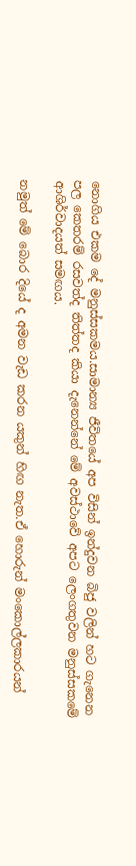නොගිය එකම දේ මනුස්සකමය.සාමාන්‍ය ජීවිතයේ අප විසින් ඉන්දුවන බිජු වලින් හට ගැනෙන පල කෙතරම් රසවත්ද තිත්තද කියා දැනෙන්නේ මේ අවස්ථාවේ අපට ලෙංගතුවන මනුස්සකමේ ආශිර්වාදයත් සමඟය.

නමුත් මේ බොර දියේ ද අමන වැඩ කරන යකුන් හිඟ නැත.ඒ හොරුන් මංකොල්ලකාරයන්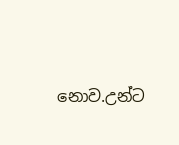නොව.උන්ට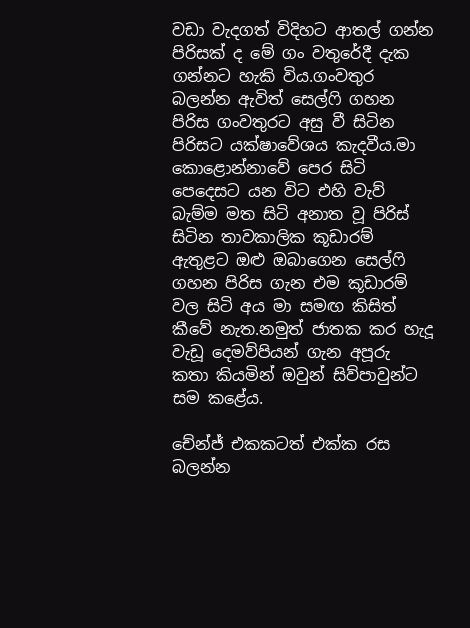වඩා වැදගත් විදිහට ආතල් ගන්න පිරිසක් ද මේ ගං වතුරේදී දැක ගන්නට හැකි විය.ගංවතුර බලන්න ඇවිත් සෙල්ෆි ගහන පිරිස ගංවතුරට අසු වී සිටින පිරිසට යක්ෂාවේශය කැදවීය.මා කොළොන්නාවේ පෙර සිටි පෙදෙසට යන විට එහි වැව් බැම්ම මත සිටි අනාත වූ පිරිස් සිටින තාවකාලික කූඩාරම් ඇතුළට ඔළු ඔබාගෙන සෙල්ෆි ගහන පිරිස ගැන එම කූඩාරම් වල සිටි අය මා සමඟ කිසිත් කීවේ නැත.නමුත් ජාතක කර හැදූ වැඩූ දෙමව්පියන් ගැන අපූරු කතා කියමින් ඔවුන් සිව්පාවුන්ට සම කළේය.

චේන්ජ් එකකටත් එක්ක රස බලන්න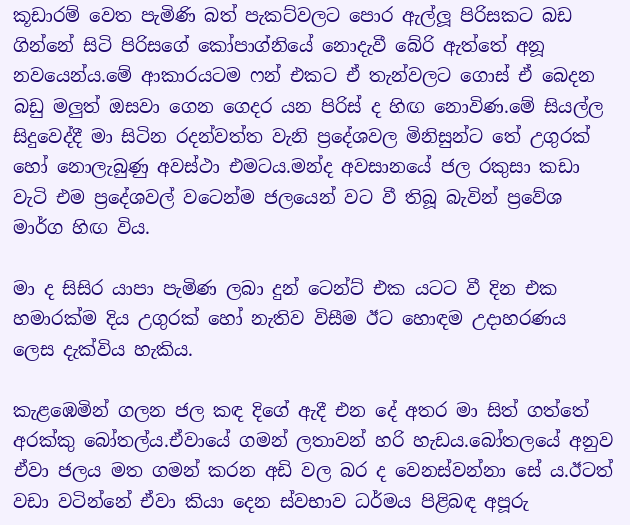කූඩාරම් වෙත පැමිණි බත් පැකට්වලට පොර ඇල්ලූ පිරිසකට බඩ ගින්නේ සිටි පිරිසගේ කෝපාග්නියේ නොදැවී බේරි ඇත්තේ අනූ නවයෙන්ය.මේ ආකාරයටම ෆන් එකට ඒ තැන්වලට ගොස් ඒ බෙදන බඩු මලුත් ඔසවා ගෙන ගෙදර යන පිරිස් ද හිඟ නොවිණ.මේ සියල්ල සිදුවෙද්දී මා සිටින රදන්වත්ත වැනි ප්‍රදේශවල මිනිසුන්ට තේ උගුරක් හෝ නොලැබුණු අවස්ථා එමටය.මන්ද අවසානයේ ජල රකුසා කඩා වැටි එම ප්‍රදේශවල් වටෙන්ම ජලයෙන් වට වී තිබූ බැවින් ප්‍රවේශ මාර්ග හිඟ විය.

මා ද සිසිර යාපා පැමිණ ලබා දුන් ටෙන්ට් එක යටට වී දින එක හමාරක්ම දිය උගුරක් හෝ නැතිව විසීම ඊට හොඳම උදාහරණය ලෙස දැක්විය හැකිය.

කැළඹෙමින් ගලන ජල කඳ දිගේ ඇදී එන දේ අතර මා සිත් ගත්තේ අරක්කු බෝතල්ය.ඒවායේ ගමන් ලතාවන් හරි හැඩය.බෝතලයේ අනුව ඒවා ජලය මත ගමන් කරන අඩි වල බර ද වෙනස්වන්නා සේ ය.ඊටත් වඩා වටින්නේ ඒවා කියා දෙන ස්වභාව ධර්මය පිළිබඳ අපූරු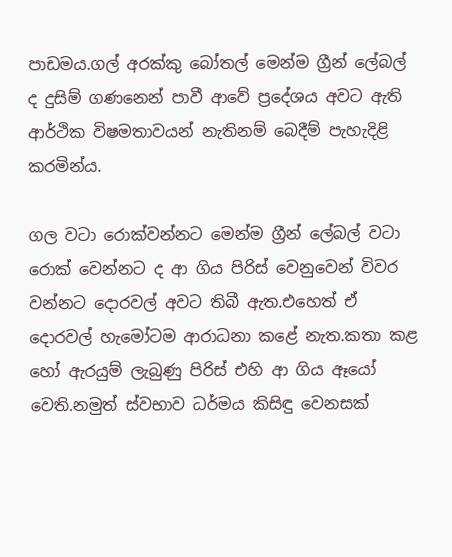පාඩමය.ගල් අරක්කු බෝතල් මෙන්ම ග්‍රීන් ලේබල් ද දුසිම් ගණනෙන් පාවී ආවේ ප්‍රදේශය අවට ඇති ආර්ථික විෂමතාවයන් නැතිනම් බෙදීම් පැහැදිළි කරමින්ය.

ගල වටා රොක්වන්නට මෙන්ම ග්‍රීන් ලේබල් වටා රොක් වෙන්නට ද ආ ගිය පිරිස් වෙනුවෙන් විවර වන්නට දොරවල් අවට තිබී ඇත.එහෙත් ඒ දොරවල් හැමෝටම ආරාධනා කළේ නැත.කතා කළ හෝ ඇරයුම් ලැබුණු පිරිස් එහි ආ ගිය ඈයෝ වෙති.නමුත් ස්වභාව ධර්මය කිසිඳු වෙනසක්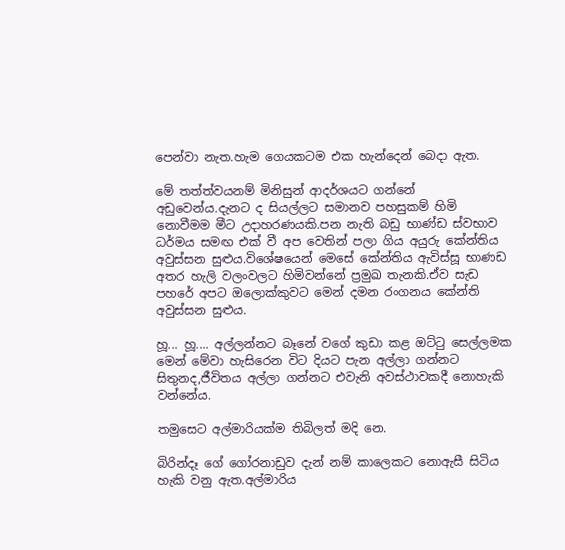පෙන්වා නැත.හැම ගෙයකටම එක හැන්දෙන් බෙදා ඇත.

මේ තත්ත්වයනම් මිනිසුන් ආදර්ශයට ගන්නේ අඩුවෙන්ය.දැනට ද සියල්ලට සමානව පහසුකම් හිමි නොවීමම මීට උදාහරණයකි.පන නැති බඩු භාණ්ඩ ස්වභාව ධර්මය සමඟ එක් වී අප වෙතින් පලා ගිය අයුරු කේන්තිය අවුස්සන සුළුය.විශේෂයෙන් මෙසේ කේන්තිය ඇවිස්සූ භාණඩ අතර හැලි වලංවලට හිමිවන්නේ ප්‍රමුඛ තැනකි.ඒව සැඩ පහරේ අපට ඔලොක්කුවට මෙන් දමන රංගනය කේන්ති අවුස්සන සුළුය.

හූ... හූ.... අල්ලන්නට බෑනේ වගේ කුඩා කළ ඔට්ටු සෙල්ලමක මෙන් මේවා හැසිරෙන විට දියට පැන අල්ලා ගන්නට සිතුනද,ජීවිතය අල්ලා ගන්නට එවැනි අවස්ථාවකදී නොහැකි වන්නේය.

තමුසෙට අල්මාරියක්ම තිබිලත් මදි නෙ.

බිරින්දෑ ගේ ගෝරනාඩුව දැන් නම් කාලෙකට නොඇසී සිටිය හැකි වනු ඇත.අල්මාරිය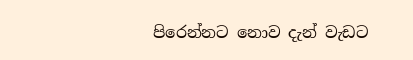පිරෙන්නට නොව දැන් වැඩට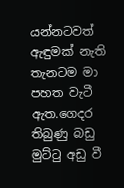යන්නටවත් ඇඳුමක් නැති තැනටම මා පහත වැටී ඇත.ගෙදර තිබුණු බඩු මුට්ටු අඩු වී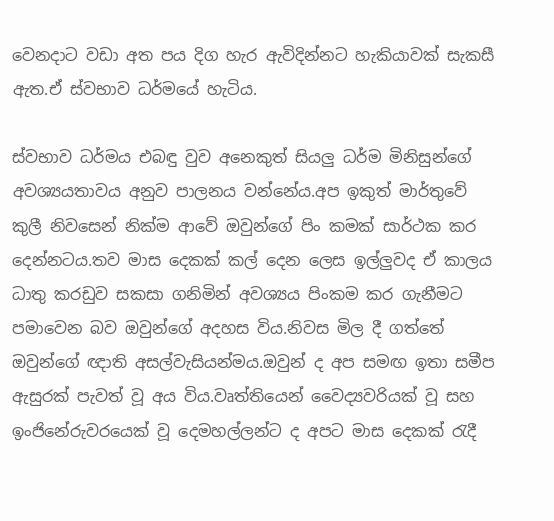වෙනදාට වඩා අත පය දිග හැර ඇවිදින්නට හැකියාවක් සැකසී ඇත.ඒ ස්වභාව ධර්මයේ හැටිය.

ස්වභාව ධර්මය එබඳු වුව අනෙකුත් සියලු ධර්ම මිනිසුන්ගේ අවශ්‍යයතාවය අනුව පාලනය වන්නේය.අප ඉකුත් මාර්තුවේ කුලී නිවසෙන් නික්ම ආවේ ඔවුන්ගේ පිං කමක් සාර්ථක කර දෙන්නටය.තව මාස දෙකක් කල් දෙන ලෙස ඉල්ලුවද ඒ කාලය ධාතු කරඩුව සකසා ගනිමින් අවශ්‍යය පිංකම කර ගැනීමට පමාවෙන බව ඔවුන්ගේ අදහස විය.නිවස මිල දී ගත්තේ ඔවුන්ගේ ඥාති අසල්වැසියන්මය.ඔවුන් ද අප සමඟ ඉතා සමීප ඇසුරක් පැවත් වූ අය විය.වෘත්තියෙන් වෛද්‍යවරියක් වූ සහ ඉංජිනේරුවරයෙක් වූ දෙමහල්ලන්ට ද අපට මාස දෙකක් රැදී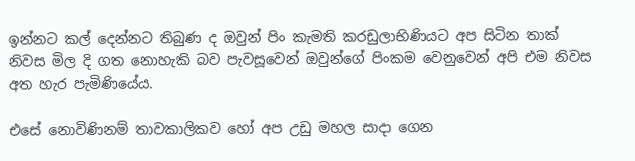ඉන්නට කල් දෙන්නට තිබුණ ද ඔවුන් පිං කැමති කරඩුලාභිණියට අප සිටින තාක් නිවස මිල දි ගත නොහැකි බව පැවසූවෙන් ඔවුන්ගේ පිංකම වෙනුවෙන් අපි එම නිවස අත හැර පැමිණියේය.

එසේ නොවිණිනම් තාවකාලිකව හෝ අප උඩු මහල සාදා ගෙන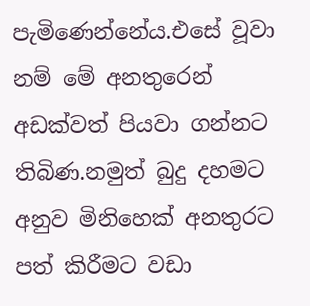පැමිණෙන්නේය.එසේ වූවා නම් මේ අනතුරෙන් අඩක්වත් පියවා ගන්නට තිබිණ.නමුත් බුදු දහමට අනුව මිනිහෙක් අනතුරට පත් කිරීමට වඩා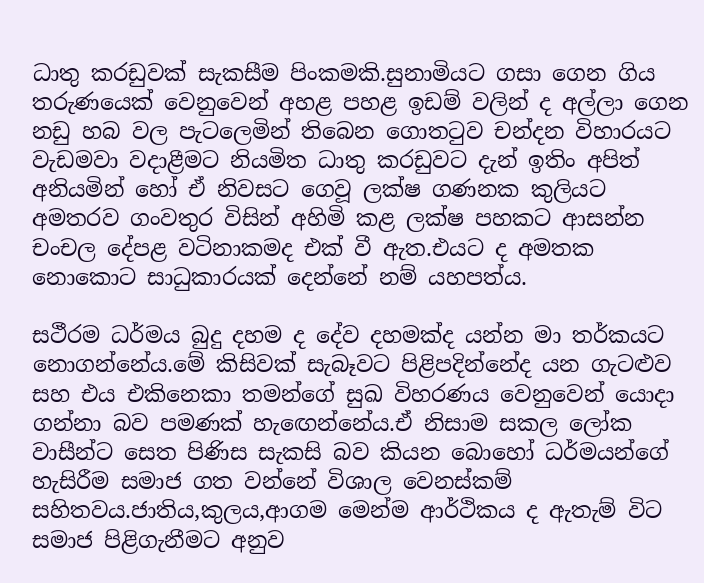ධාතු කරඩුවක් සැකසීම පිංකමකි.සුනාමියට ගසා ගෙන ගිය තරුණයෙක් වෙනුවෙන් අහළ පහළ ඉඩම් වලින් ද අල්ලා ගෙන නඩු හබ වල පැටලෙමින් තිබෙන ගොතටුව චන්දන විහාරයට වැඩමවා වදාළීමට නියමිත ධාතු කරඩුවට දැන් ඉතිං අපිත් අනියමින් හෝ ඒ නිවසට ගෙවූ ලක්ෂ ගණනක කුලියට අමතරව ගංවතුර විසින් අහිමි කළ ලක්ෂ පහකට ආසන්න චංචල දේපළ වටිනාකමද එක් වී ඇත.එයට ද අමතක නොකොට සාධුකාරයක් දෙන්නේ නම් යහපත්ය.

සථීරම ධර්මය බුදු දහම ද දේව දහමක්ද යන්න මා තර්කයට නොගන්නේය.මේ කිසිවක් සැබෑවට පිළිපදින්නේද යන ගැටළුව සහ එය එකිනෙකා තමන්ගේ සුඛ විහරණය වෙනුවෙන් යොදා ගන්නා බව පමණක් හැඟෙන්නේය.ඒ නිසාම සකල ලෝක වාසීන්ට සෙත පිණිස සැකසි බව කියන බොහෝ ධර්මයන්ගේ හැසිරීම සමාජ ගත වන්නේ විශාල වෙනස්කම් සහිතවය.ජාතිය,කුලය,ආගම මෙන්ම ආර්ථිකය ද ඇතැම් විට සමාජ පිළිගැනීමට අනුව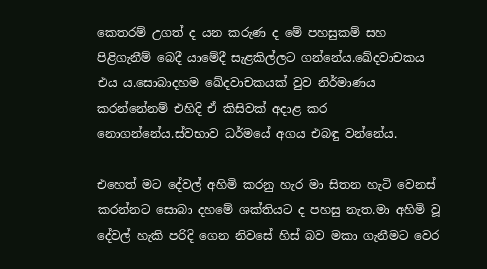කෙතරම් උගත් ද යන කරුණ ද මේ පහසුකම් සහ පිළිගැනීම් බෙදී යාමේදී සැළකිල්ලට ගන්නේය.ඛේදවාචකය එය ය.සොබාදහම ඛේදවාචකයක් වුව නිර්මාණය කරන්නේනම් එහිදි ඒ කිසිවක් අදාළ කර නොගන්නේය.ස්වභාව ධර්මයේ අගය එබඳු වන්නේය.

එහෙත් මට දේවල් අහිමි කරනු හැර මා සිතන හැටි වෙනස් කරන්නට සොබා දහමේ ශක්තියට ද පහසු නැත.මා අහිමි වූ දේවල් හැකි පරිදි ගෙන නිවසේ හිස් බව මකා ගැනීමට වෙර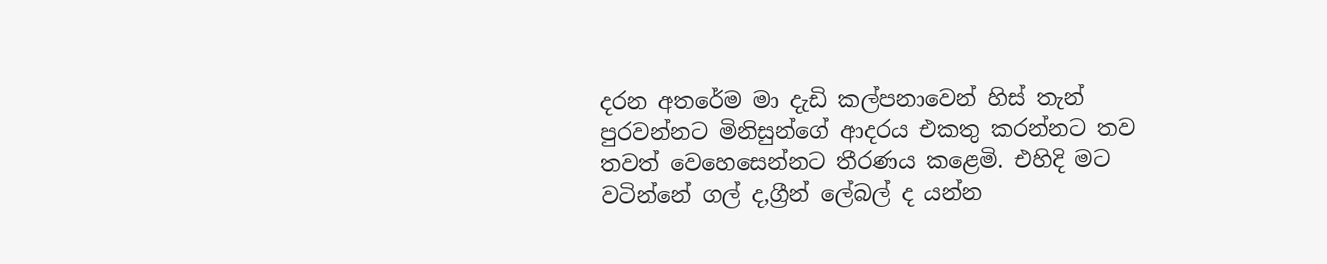දරන අතරේම මා දැඩි කල්පනාවෙන් හිස් තැන් පුරවන්නට මිනිසුන්ගේ ආදරය එකතු කරන්නට තව තවත් වෙහෙසෙන්නට තීරණය කළෙමි. එහිදි මට වටින්නේ ගල් ද,ග්‍රීන් ලේබල් ද යන්න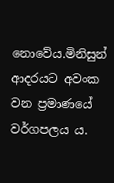නොවේය.මිනිසුන් ආදරයට අවංක වන ප්‍රමාණයේ වර්ගපලය ය.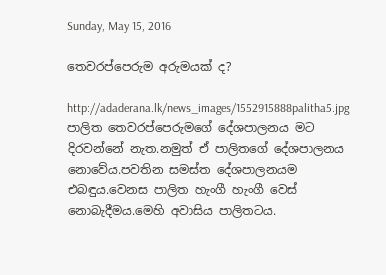Sunday, May 15, 2016

තෙවරප්පෙරුම අරුමයක් ද?

http://adaderana.lk/news_images/1552915888palitha5.jpg
පාලිත තෙවරප්පෙරුමගේ දේශපාලනය මට දිරවන්නේ නැත.නමුත් ඒ පාලිතගේ දේශපාලනය නොවේය.පවතින සමස්ත දේශපාලනයම එබඳුය.වෙනස පාලිත හැංගී හැංගී වෙස් නොබැදීමය.මෙහි අවාසිය පාලිතටය.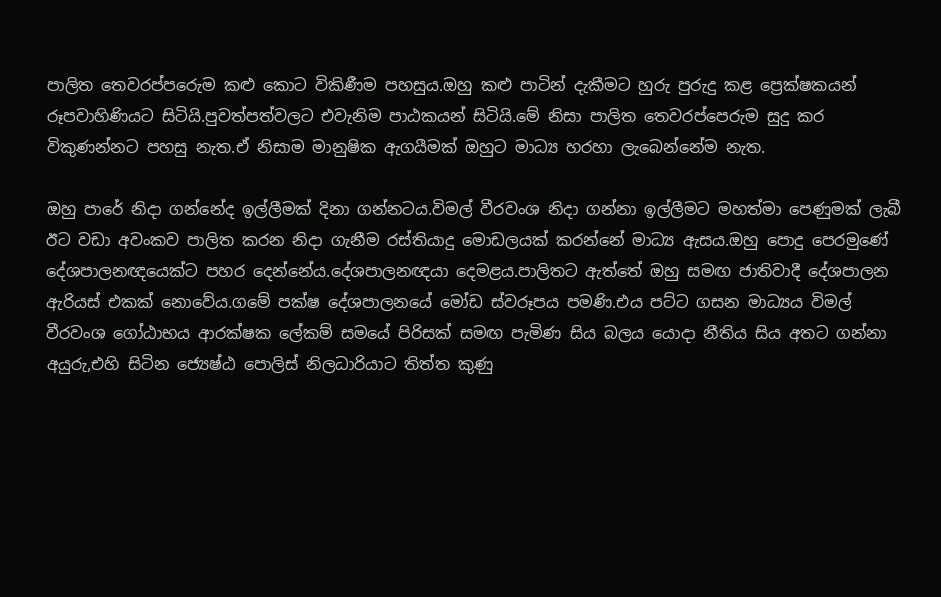පාලිත තෙවරප්පරෙුම කළු කොට විකිණීම පහසුය.ඔහු කළු පාටින් දැකීමට හුරු පුරුදු කළ ප්‍රෙක්ෂකයන් රූපවාහිණියට සිටියි.පුවත්පත්වලට එවැනිම පාඨකයන් සිටියි.මේ නිසා පාලිත තෙවරප්පෙරුම සුදු කර විකුණන්නට පහසු නැත.ඒ නිසාම මානුෂික ඇගයීමක් ඔහුට මාධ්‍ය හරහා ලැබෙන්නේම නැත.

ඔහු පාරේ නිදා ගන්නේද ඉල්ලීමක් දිනා ගන්නටය.විමල් වීරවංශ නිදා ගන්නා ඉල්ලීමට මහත්මා පෙණුමක් ලැබී ඊට වඩා අවංකව පාලිත කරන නිදා ගැනීම රස්තියාදු මොඩලයක් කරන්නේ මාධ්‍ය ඇසය.ඔහු පොදු පෙරමුණේ දේශපාලනඥයෙක්ට පහර දෙන්නේය.දේශපාලනඥයා දෙමළය.පාලිතට ඇත්තේ ඔහු සමඟ ජාතිවාදී දේශපාලන ඇරියස් එකක් නොවේය.ගමේ පක්ෂ දේශපාලනයේ මෝඩ ස්වරූපය පමණි.එය පට්ට ගසන මාධ්‍යය විමල් වීරවංශ ගෝඨාභය ආරක්ෂක ලේකම් සමයේ පිරිසක් සමඟ පැමිණ සිය බලය යොදා නීතිය සිය අතට ගන්නා අයුරු,එහි සිටින ජ්‍යෙෂ්ඨ පොලිස් නිලධාරියාට තිත්ත කුණු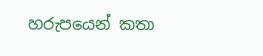හරුපයෙන් කතා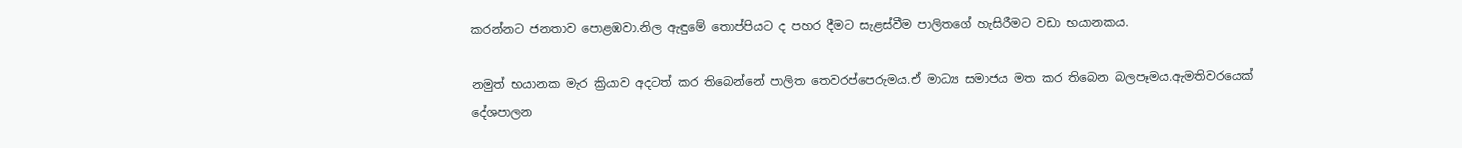කරන්නට ජනතාව පොළඹවා.නිල ඇඳුමේ තොප්පියට ද පහර දීමට සැළස්වීම පාලිතගේ හැසිරීමට වඩා භයානකය.

නමුත් භයානක මැර ක්‍රියාව අදටත් කර තිබෙන්නේ පාලිත තෙවරප්පෙරුමය.ඒ මාධ්‍ය සමාජය මත කර තිබෙන බලපෑමය.ඇමතිවරයෙක් දේශපාලන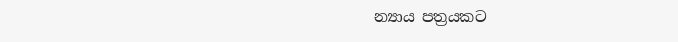න්‍යාය පත්‍රයකට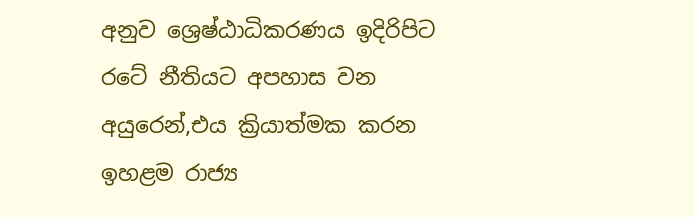අනුව ශ්‍රෙෂ්ඨාධිකරණය ඉදිරිපිට රටේ නීතියට අපහාස වන අයුරෙන්,එය ක්‍රියාත්මක කරන ඉහළම රාජ්‍ය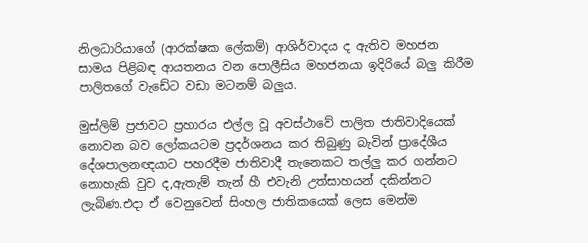නිලධාරියාගේ (ආරක්ෂක ලේකම්) ආශිර්වාදය ද ඇතිව මහජන සාමය පිළිබඳ ආයතනය වන පොලීසිය මහජනයා ඉදිරියේ බලු කිරීම පාලිතගේ වැඩේට වඩා මටනම් බලුය.

මුස්ලිම් ප්‍රජාවට ප්‍රහාරය එල්ල වූ අවස්ථාවේ පාලිත ජාතිවාදියෙක් නොවන බව ලෝකයටම ප්‍රදර්ශනය කර තිබුණු බැවින් ප්‍රාදේශීය දේශපාලනඥයාට පහරදීම ජාතිවාදී තැනෙකට තල්ලු කර ගන්නට නොහැකි වුව ද,ඇතැම් තැන් හී එවැනි උත්සාහයන් දකින්නට ලැබිණ.එදා ඒ වෙනුවෙන් සිංහල ජාතිකයෙක් ලෙස මෙන්ම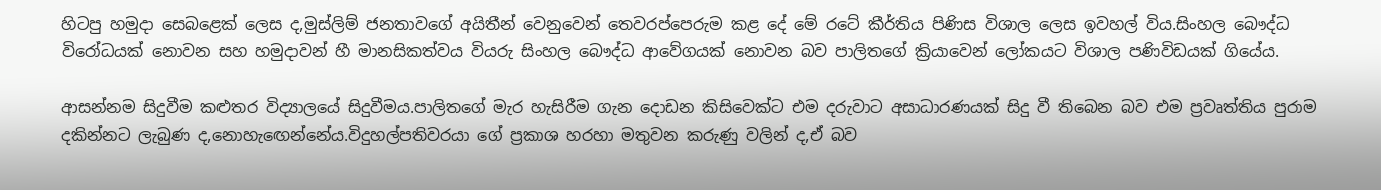හිටපු හමුදා සෙබළෙක් ලෙස ද,මුස්ලිම් ජනතාවගේ අයිතීන් වෙනුවෙන් තෙවරප්පෙරුම කළ දේ මේ රටේ කීර්තිය පිණිස විශාල ලෙස ඉවහල් විය.සිංහල බෞද්ධ විරෝධයක් නොවන සහ හමුදාවන් හී මානසිකත්වය වියරු සිංහල බෞද්ධ ආවේගයක් නොවන බව පාලිතගේ ක්‍රියාවෙන් ලෝකයට විශාල පණිවිඩයක් ගියේය.

ආසන්නම සිදුවීම කළුතර විද්‍යාලයේ සිදුවීමය.පාලිතගේ මැර හැසිරීම ගැන දොඩන කිසිවෙක්ට එම දරුවාට අසාධාරණයක් සිදු වී තිබෙන බව එම ප්‍රවෘත්තිය පුරාම දකින්නට ලැබුණ ද,නොහැඟෙන්නේය.විදුහල්පතිවරයා ගේ ප්‍රකාශ හරහා මතුවන කරුණු වලින් ද,ඒ බව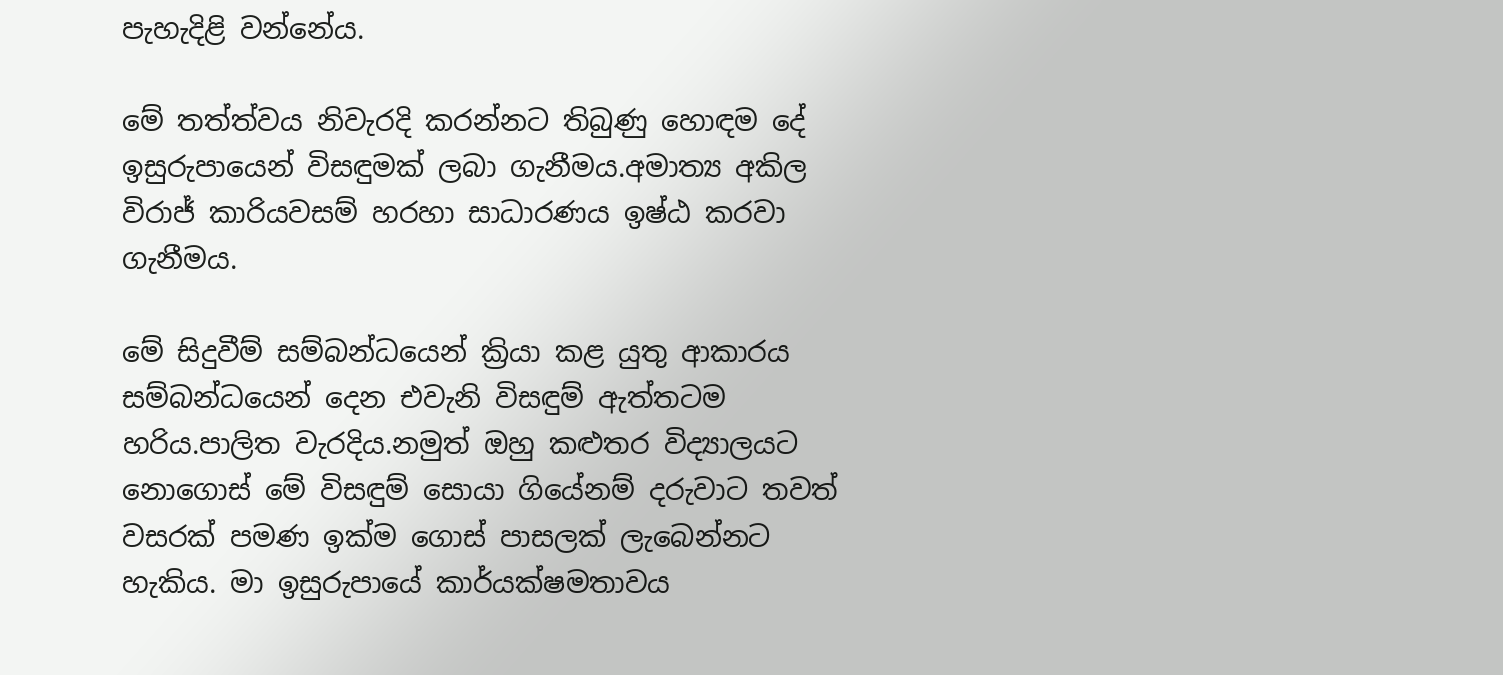පැහැදිළි වන්නේය.

මේ තත්ත්වය නිවැරදි කරන්නට තිබුණු හොඳම දේ ඉසුරුපායෙන් විසඳුමක් ලබා ගැනීමය.අමාත්‍ය අකිල විරාජ් කාරියවසම් හරහා සාධාරණය ඉෂ්ඨ කරවා ගැනීමය.

මේ සිදුවීම් සම්බන්ධයෙන් ක්‍රියා කළ යුතු ආකාරය සම්බන්ධයෙන් දෙන එවැනි විසඳුම් ඇත්තටම හරිය.පාලිත වැරදිය.නමුත් ඔහු කළුතර විද්‍යාලයට නොගොස් මේ විසඳුම් සොයා ගියේනම් දරුවාට තවත් වසරක් පමණ ඉක්ම ගොස් පාසලක් ලැබෙන්නට හැකිය. මා ඉසුරුපායේ කාර්යක්ෂමතාවය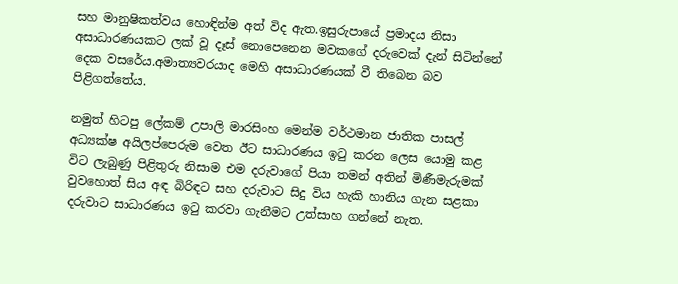සහ මානුෂිකත්වය හොඳින්ම අත් විද ඇත.ඉසුරුපායේ ප්‍රමාදය නිසා අසාධාරණයකට ලක් වූ දෑස් නොපෙනෙන මවකගේ දරුවෙක් දැන් සිටින්නේ දෙක වසරේය.අමාත්‍යවරයාද මෙහි අසාධාරණයක් වී තිබෙන බව පිළිගත්තේය.

නමුත් හිටපු ලේකම් උපාලි මාරසිංහ මෙන්ම වර්ථමාන ජාතික පාසල් අධ්‍යක්ෂ අයිලප්පෙරුම වෙත ඊට සාධාරණය ඉටු කරන ලෙස යොමු කළ විට ලැබුණු පිළිතුරු නිසාම එම දරුවාගේ පියා තමන් අතින් මිණීමැරුමක් වුවහොත් සිය අඳ බිරිඳට සහ දරුවාට සිදු විය හැකි හානිය ගැන සළකා දරුවාට සාධාරණය ඉටු කරවා ගැනීමට උත්සාහ ගන්නේ නැත.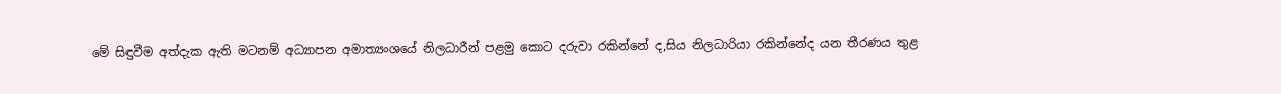මේ සිඳුවීම අත්දැක ඇති මටනම් අධ්‍යාපන අමාත්‍යංශයේ නිලධාරීන් පළමු කොට දරුවා රකින්නේ ද,සිය නිලධාරියා රකින්නේද යන තීරණය තුළ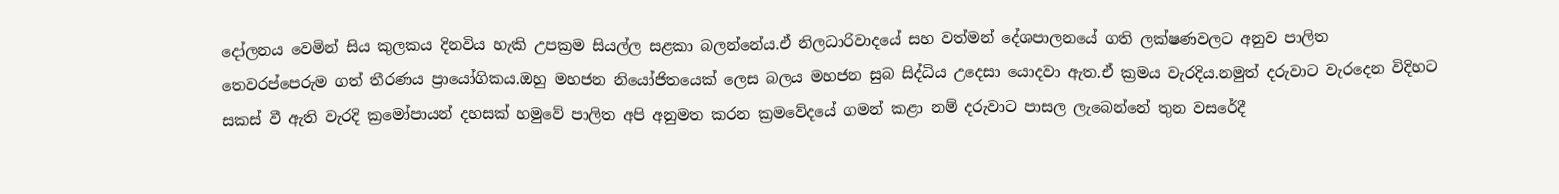දෝලනය වෙමින් සිය කුලකය දිනවිය හැකි උපක්‍රම සියල්ල සළකා බලන්නේය.ඒ නිලධාරිවාදයේ සහ වත්මන් දේශපාලනයේ ගති ලක්ෂණවලට අනුව පාලිත තෙවරප්පෙරුම ගත් තීරණය ප්‍රායෝගිකය.ඔහු මහජන නියෝජිතයෙක් ලෙස බලය මහජන සුබ සිද්ධිය උදෙසා යොදවා ඇත.ඒ ක්‍රමය වැරදිය.නමුත් දරුවාට වැරදෙන විදිහට සකස් වී ඇති වැරදි ක්‍රමෝපායන් දහසක් හමුවේ පාලිත අපි අනුමත කරන ක්‍රමවේදයේ ගමන් කළා නම් දරුවාට පාසල ලැබෙන්නේ තුන වසරේදී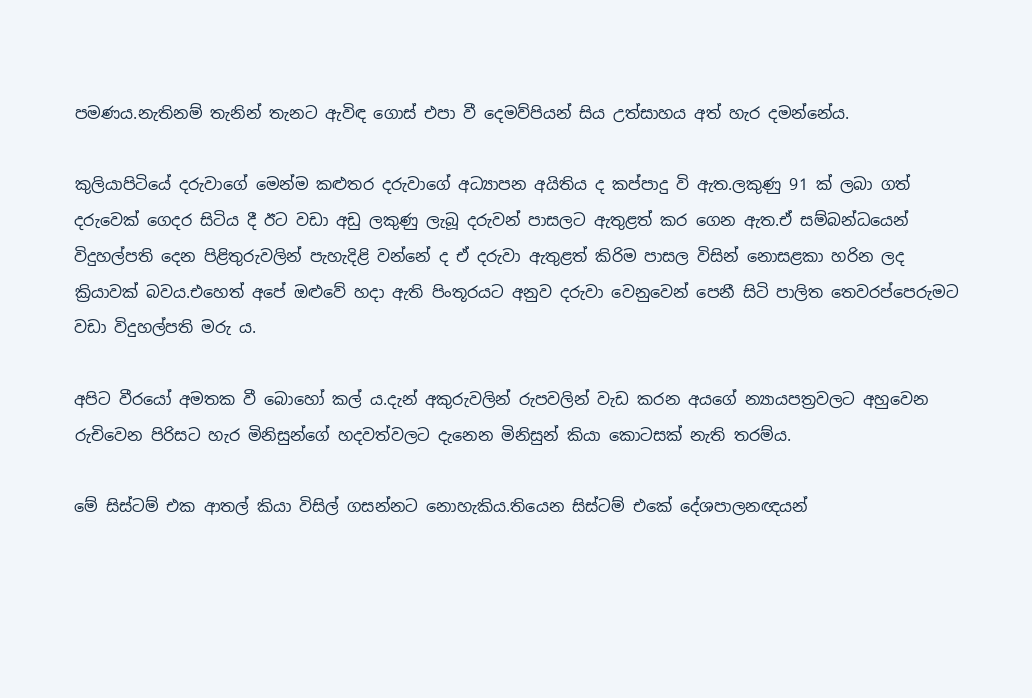පමණය.නැතිනම් තැනින් තැනට ඇවිඳ ගොස් එපා වී දෙමව්පියන් සිය උත්සාහය අත් හැර දමන්නේය.

කුලියාපිටියේ දරුවාගේ මෙන්ම කළුතර දරුවාගේ අධ්‍යාපන අයිතිය ද කප්පාදු වි ඇත.ලකුණු 91 ක් ලබා ගත් දරුවෙක් ගෙදර සිටිය දී ඊට වඩා අඩු ලකුණු ලැබූ දරුවන් පාසලට ඇතුළත් කර ගෙන ඇත.ඒ සම්බන්ධයෙන් විදුහල්පති දෙන පිළිතුරුවලින් පැහැදිළි වන්නේ ද ඒ දරුවා ඇතුළත් කිරිම පාසල විසින් නොසළකා හරින ලද ක්‍රියාවක් බවය.එහෙත් අපේ ඔළුවේ හදා ඇති පිංතූරයට අනුව දරුවා වෙනුවෙන් පෙනී සිටි පාලිත තෙවරප්පෙරුමට වඩා විදුහල්පති මරු ය.

අපිට වීරයෝ අමතක වී බොහෝ කල් ය.දැන් අකුරුවලින් රුපවලින් වැඩ කරන අයගේ න්‍යායපත්‍රවලට අහුවෙන රුචිවෙන පිරිසට හැර මිනිසුන්ගේ හදවත්වලට දැනෙන මිනිසුන් කියා කොටසක් නැති තරම්ය.

මේ සිස්ටම් එක ආතල් කියා විසිල් ගසන්නට නොහැකිය.තියෙන සිස්ටම් එකේ දේශපාලනඥයන්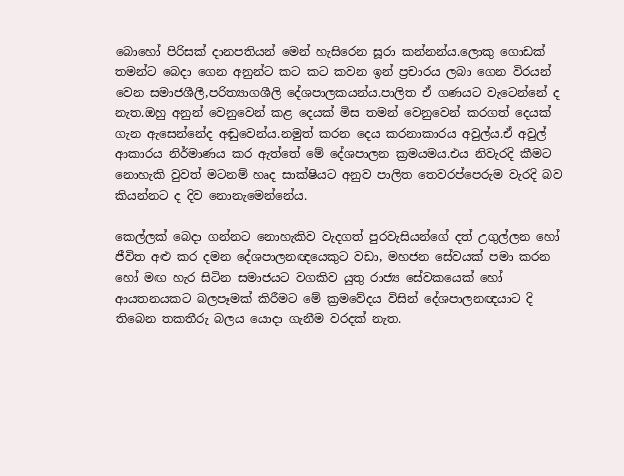බොහෝ පිරිසක් දානපතියන් මෙන් හැසිරෙන සූරා කන්නන්ය.ලොකු ගොඩක් තමන්ට බෙදා ගෙන අනුන්ට කට කට කවන ඉන් ප්‍රචාරය ලබා ගෙන විරයන් වෙන සමාජශීලී,පරිත්‍යාගශීලි දේශපාලකයන්ය.පාලිත ඒ ගණයට වැටෙන්නේ ද නැත.ඔහු අනුන් වෙනුවෙන් කළ දෙයක් මිස තමන් වෙනුවෙන් කරගත් දෙයක් ගැන ඇසෙන්නේද අඬුවෙන්ය.නමුත් කරන දෙය කරනාකාරය අවුල්ය.ඒ අවුල් ආකාරය නිර්මාණය කර ඇත්තේ මේ දේශපාලන ක්‍රමයමය.එය නිවැරදි කීමට නොහැකි වුවත් මටනම් හෘද සාක්ෂියට අනුව පාලිත තෙවරප්පෙරුම වැරදි බව කියන්නට ද දිව නොනැමෙන්නේය.

කෙල්ලක් බෙදා ගන්නට නොහැකිව වැදගත් පුරවැසියන්ගේ දත් උගුල්ලන හෝ ජීවිත අළු කර දමන දේශපාලනඥයෙකුට වඩා, මහජන සේවයක් පමා කරන හෝ මඟ හැර සිටින සමාජයට වගකිව යුතු රාජ්‍ය සේවකයෙක් හෝ ආයතනයකට බලපෑමක් කිරීමට මේ ක්‍රමවේදය විසින් දේශපාලනඥයාට දි තිබෙන තකතීරු බලය යොදා ගැනීම වරදක් නැත.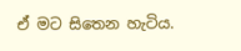ඒ මට සිතෙන හැටිය.